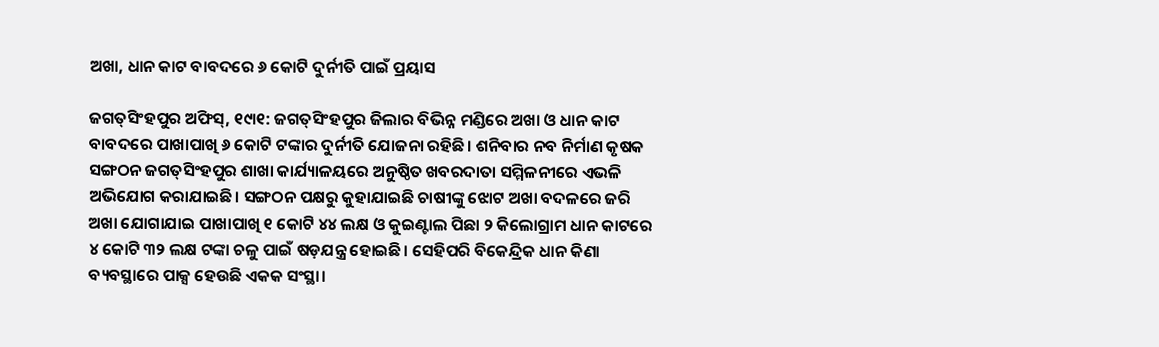ଅଖା, ଧାନ କାଟ ବାବଦରେ ୬ କୋଟି ଦୁର୍ନୀତି ପାଇଁ ପ୍ରୟାସ

ଜଗତ୍‌ସିଂହପୁର ଅଫିସ୍‌, ୧୯ା୧: ଜଗତ୍‌ସିଂହପୁର ଜିଲାର ବିଭିନ୍ନ ମଣ୍ଡିରେ ଅଖା ଓ ଧାନ କାଟ ବାବଦରେ ପାଖାପାଖି ୬ କୋଟି ଟଙ୍କାର ଦୁର୍ନୀତି ଯୋଜନା ରହିଛି। ଶନିବାର ନବ ନିର୍ମାଣ କୃଷକ ସଙ୍ଗଠନ ଜଗତ୍‌ସିଂହପୁର ଶାଖା କାର୍ଯ୍ୟାଳୟରେ ଅନୁଷ୍ଠିତ ଖବରଦାତା ସମ୍ମିଳନୀରେ ଏଭଳି ଅଭିଯୋଗ କରାଯାଇଛି। ସଙ୍ଗଠନ ପକ୍ଷରୁ କୁହାଯାଇଛି ଚାଷୀଙ୍କୁ ଝୋଟ ଅଖା ବଦଳରେ ଜରି ଅଖା ଯୋଗାଯାଇ ପାଖାପାଖି ୧ କୋଟି ୪୪ ଲକ୍ଷ ଓ କୁଇଣ୍ଟାଲ ପିଛା ୨ କିଲୋଗ୍ରାମ ଧାନ କାଟରେ ୪ କୋଟି ୩୨ ଲକ୍ଷ ଟଙ୍କା ଚଳୁ ପାଇଁ ଷଡ଼ଯନ୍ତ୍ର ହୋଇଛି। ସେହିପରି ବିକେନ୍ଦ୍ରିକ ଧାନ କିଣା ବ୍ୟବସ୍ଥାରେ ପାକ୍ସ ହେଉଛି ଏକକ ସଂସ୍ଥା।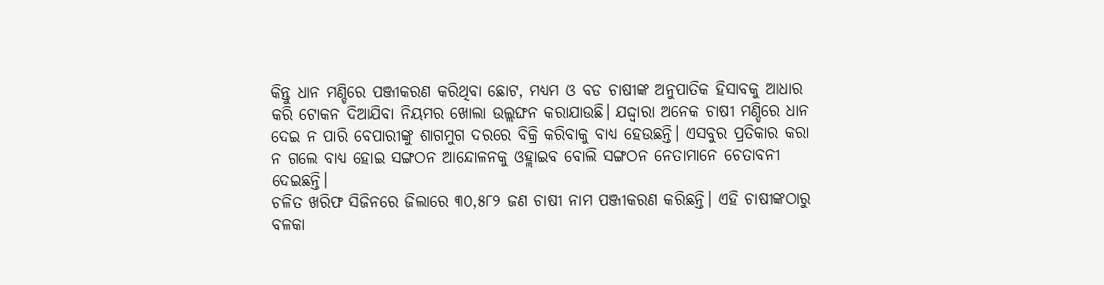କିନ୍ତୁ ଧାନ ମଣ୍ଡିରେ ପଞ୍ଜୀକରଣ କରିଥିବା ଛୋଟ, ମଧ୍ୟମ ଓ ବଡ ଚାଷୀଙ୍କ ଅନୁପାତିକ ହିସାବକୁ ଆଧାର କରି ଟୋକନ ଦିଆଯିବା ନିୟମର ଖୋଲା ଉଲ୍ଲଙ୍ଘନ କରାଯାଉଛି। ଯଦ୍ଦ୍ବାରା ଅନେକ ଚାଷୀ ମଣ୍ଡିରେ ଧାନ ଦେଇ ନ ପାରି ବେପାରୀଙ୍କୁ ଶାଗମୁଗ ଦରରେ ବିକ୍ରି କରିବାକୁ ବାଧ୍ୟ ହେଉଛନ୍ତି। ଏସବୁର ପ୍ରତିକାର କରା ନ ଗଲେ ବାଧ୍ୟ ହୋଇ ସଙ୍ଗଠନ ଆନ୍ଦୋଳନକୁ ଓହ୍ଲାଇବ ବୋଲି ସଙ୍ଗଠନ ନେତାମାନେ ଚେତାବନୀ ଦେଇଛନ୍ତି।
ଚଳିତ ଖରିଫ ସିଜିନରେ ଜିଲାରେ ୩୦,୫୮୨ ଜଣ ଚାଷୀ ନାମ ପଞ୍ଜୀକରଣ କରିଛନ୍ତି। ଏହି ଚାଷୀଙ୍କଠାରୁ ବଳକା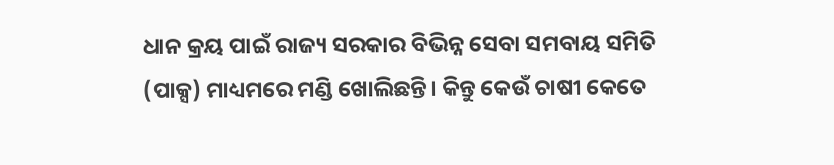ଧାନ କ୍ରୟ ପାଇଁ ରାଜ୍ୟ ସରକାର ବିଭିନ୍ନ ସେବା ସମବାୟ ସମିତି (ପାକ୍ସ) ମାଧ୍ୟମରେ ମଣ୍ଡି ଖୋଲିଛନ୍ତି। କିନ୍ତୁ କେଉଁ ଚାଷୀ କେତେ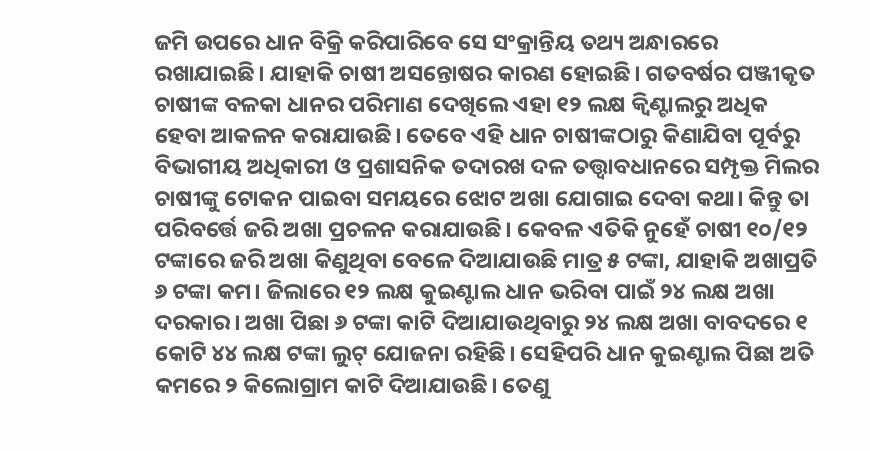ଜମି ଉପରେ ଧାନ ବିକ୍ରି କରିପାରିବେ ସେ ସଂକ୍ରାନ୍ତିୟ ତଥ୍ୟ ଅନ୍ଧାରରେ ରଖାଯାଇଛି। ଯାହାକି ଚାଷୀ ଅସନ୍ତୋଷର କାରଣ ହୋଇଛି। ଗତବର୍ଷର ପଞ୍ଜୀକୃତ ଚାଷୀଙ୍କ ବଳକା ଧାନର ପରିମାଣ ଦେଖିଲେ ଏହା ୧୨ ଲକ୍ଷ କ୍ବିଣ୍ଟାଲରୁ ଅଧିକ ହେବା ଆକଳନ କରାଯାଉଛି। ତେବେ ଏହି ଧାନ ଚାଷୀଙ୍କଠାରୁ କିଣାଯିବା ପୂର୍ବରୁ ବିଭାଗୀୟ ଅଧିକାରୀ ଓ ପ୍ରଶାସନିକ ତଦାରଖ ଦଳ ତତ୍ତ୍ବାବଧାନରେ ସମ୍ପୃକ୍ତ ମିଲର ଚାଷୀଙ୍କୁ ଟୋକନ ପାଇବା ସମୟରେ ଝୋଟ ଅଖା ଯୋଗାଇ ଦେବା କଥା। କିନ୍ତୁ ତା ପରିବର୍ତ୍ତେ ଜରି ଅଖା ପ୍ରଚଳନ କରାଯାଉଛି। କେବଳ ଏତିକି ନୁହେଁ ଚାଷୀ ୧୦/୧୨ ଟଙ୍କାରେ ଜରି ଅଖା କିଣୁଥିବା ବେଳେ ଦିଆଯାଉଛି ମାତ୍ର ୫ ଟଙ୍କା, ଯାହାକି ଅଖାପ୍ରତି ୬ ଟଙ୍କା କମ। ଜିଲାରେ ୧୨ ଲକ୍ଷ କୁଇଣ୍ଟାଲ ଧାନ ଭରିବା ପାଇଁ ୨୪ ଲକ୍ଷ ଅଖା ଦରକାର। ଅଖା ପିଛା ୬ ଟଙ୍କା କାଟି ଦିଆଯାଉଥିବାରୁ ୨୪ ଲକ୍ଷ ଅଖା ବାବଦରେ ୧ କୋଟି ୪୪ ଲକ୍ଷ ଟଙ୍କା ଲୁଟ୍‌ ଯୋଜନା ରହିଛି। ସେହିପରି ଧାନ କୁଇଣ୍ଟାଲ ପିଛା ଅତି କମରେ ୨ କିଲୋଗ୍ରାମ କାଟି ଦିଆଯାଉଛି। ତେଣୁ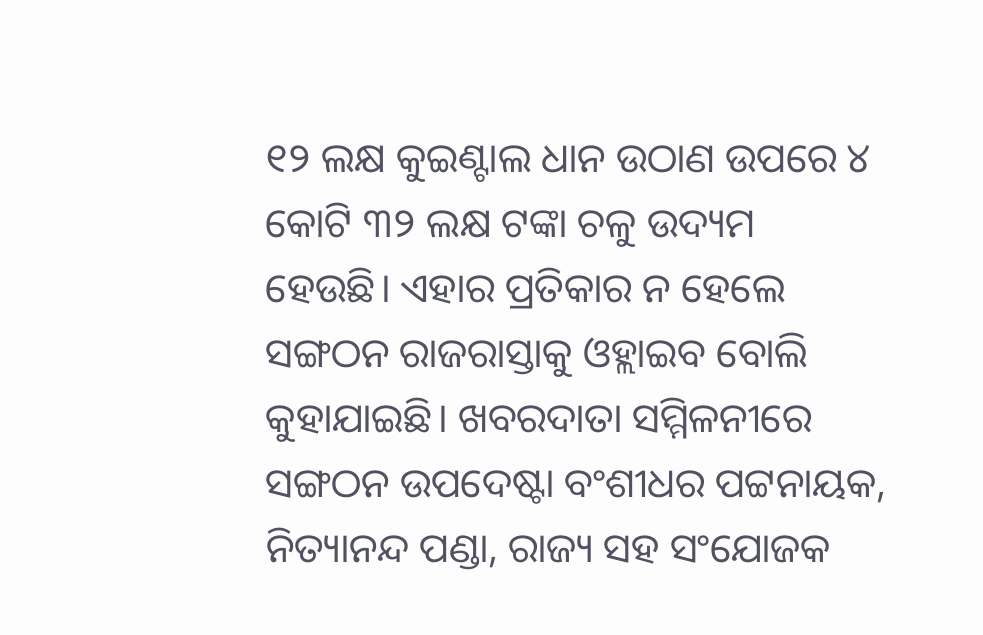୧୨ ଲକ୍ଷ କୁଇଣ୍ଟାଲ ଧାନ ଉଠାଣ ଉପରେ ୪ କୋଟି ୩୨ ଲକ୍ଷ ଟଙ୍କା ଚଳୁ ଉଦ୍ୟମ ହେଉଛି। ଏହାର ପ୍ରତିକାର ନ ହେଲେ ସଙ୍ଗଠନ ରାଜରାସ୍ତାକୁ ଓହ୍ଲାଇବ ବୋଲି କୁହାଯାଇଛି। ଖବରଦାତା ସମ୍ମିଳନୀରେ ସଙ୍ଗଠନ ଉପଦେଷ୍ଟା ବଂଶୀଧର ପଟ୍ଟନାୟକ, ନିତ୍ୟାନନ୍ଦ ପଣ୍ଡା, ରାଜ୍ୟ ସହ ସଂଯୋଜକ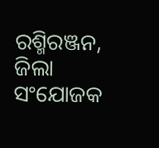ରଶ୍ମିରଞ୍ଜନ, ଜିଲା ସଂଯୋଜକ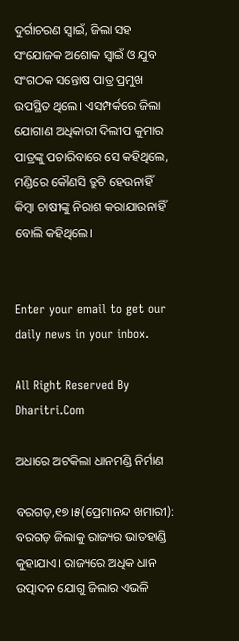ଦୁର୍ଗାଚରଣ ସ୍ବାଇଁ, ଜିଲା ସହ ସଂଯୋଜକ ଅଶୋକ ସ୍ବାଇଁ ଓ ଯୁବ ସଂଗଠକ ସନ୍ତୋଷ ପାତ୍ର ପ୍ରମୁଖ ଉପସ୍ଥିତ ଥିଲେ। ଏସମ୍ପର୍କରେ ଜିଲା ଯୋଗାଣ ଅଧିକାରୀ ଦିଲୀପ କୁମାର ପାତ୍ରଙ୍କୁ ପଚାରିବାରେ ସେ କହିଥିଲେ, ମଣ୍ଡିରେ କୌଣସି ତ୍ରୁଟି ହେଉନାହିଁ କିମ୍ବା ଚାଷୀଙ୍କୁ ନିରାଶ କରାଯାଉନାହିଁ ବୋଲି କହିଥିଲେ।


Enter your email to get our daily news in your inbox.

All Right Reserved By Dharitri.Com

ଅଧାରେ ଅଟକିଲା ଧାନମଣ୍ଡି ନିର୍ମାଣ

ବରଗଡ଼,୧୭।୫(ପ୍ରେମାନନ୍ଦ ଖମାରୀ): ବରଗଡ଼ ଜିଲାକୁ ରାଜ୍ୟର ଭାତହାଣ୍ଡି କୁହାଯାଏ। ରାଜ୍ୟରେ ଅଧିକ ଧାନ ଉତ୍ପାଦନ ଯୋଗୁ ଜିଲାର ଏଭଳି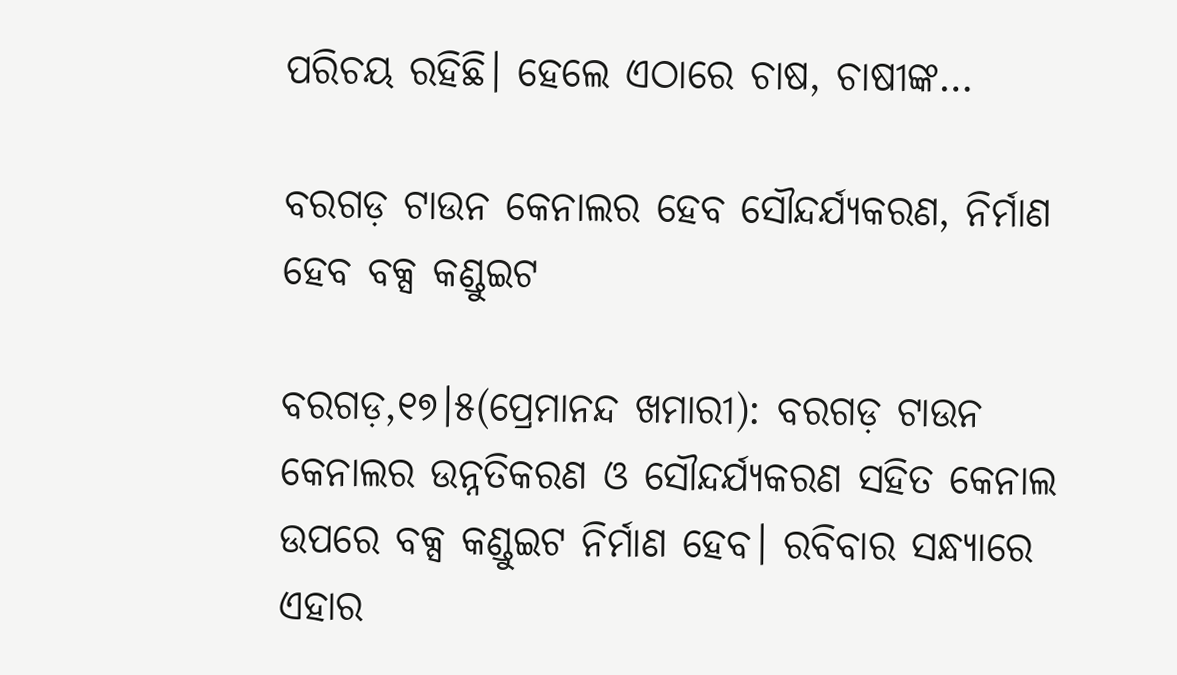ପରିଚୟ ରହିଛି। ହେଲେ ଏଠାରେ ଚାଷ, ଚାଷୀଙ୍କ…

ବରଗଡ଼ ଟାଉନ କେନାଲର ହେବ ସୌନ୍ଦର୍ଯ୍ୟକରଣ, ନିର୍ମାଣ ହେବ ବକ୍ସ କଣ୍ଡୁଇଟ

ବରଗଡ଼,୧୭।୫(ପ୍ରେମାନନ୍ଦ ଖମାରୀ): ବରଗଡ଼ ଟାଉନ କେନାଲର ଉନ୍ନତିକରଣ ଓ ସୌନ୍ଦର୍ଯ୍ୟକରଣ ସହିତ କେନାଲ ଉପରେ ବକ୍ସ କଣ୍ଡୁଇଟ ନିର୍ମାଣ ହେବ। ରବିବାର ସନ୍ଧ୍ୟାରେ ଏହାର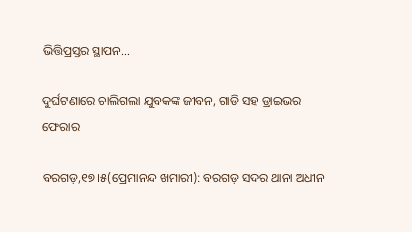ଭିତ୍ତିପ୍ରସ୍ତର ସ୍ଥାପନ…

ଦୁର୍ଘଟଣାରେ ଚାଲିଗଲା ଯୁବକଙ୍କ ଜୀବନ, ଗାଡି ସହ ଡ୍ରାଇଭର ଫେରାର

ବରଗଡ଼,୧୭।୫(ପ୍ରେମାନନ୍ଦ ଖମାରୀ): ବରଗଡ଼ ସଦର ଥାନା ଅଧୀନ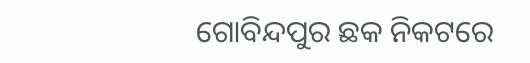ଗୋବିନ୍ଦପୁର ଛକ ନିକଟରେ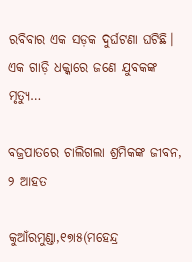ରବିବାର ଏକ ସଡ଼କ ଦୁର୍ଘଟଣା ଘଟିଛି। ଏକ ଗାଡ଼ି ଧକ୍କାରେ ଜଣେ ଯୁବକଙ୍କ ମୃତ୍ୟୁ…

ବଜ୍ରପାତରେ ଚାଲିଗଲା ଶ୍ରମିକଙ୍କ ଜୀବନ, ୨ ଆହତ

କୁଆଁରମୁଣ୍ଡା,୧୭ା୫(ମହେନ୍ଦ୍ର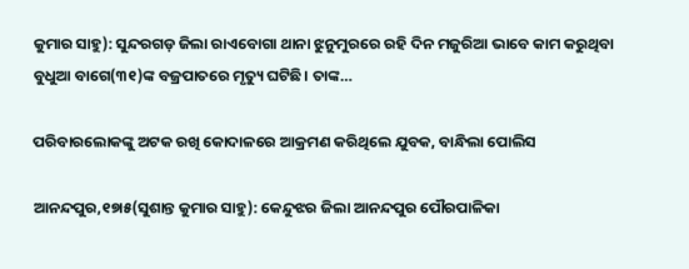କୁମାର ସାହୁ): ସୁନ୍ଦରଗଡ଼ ଜିଲା ରାଏବୋଗା ଥାନା ଝୁନୁମୁରରେ ରହି ଦିନ ମଜୁରିଆ ଭାବେ କାମ କରୁଥିବା ବୁଧୁଆ ବାଗେ(୩୧)ଙ୍କ ବଜ୍ରପାତରେ ମୃତ୍ୟୁ ଘଟିଛି। ତାଙ୍କ…

ପରିବାରଲୋକଙ୍କୁ ଅଟକ ରଖି କୋଦାଳରେ ଆକ୍ରମଣ କରିଥିଲେ ଯୁବକ, ବାନ୍ଧିଲା ପୋଲିସ

ଆନନ୍ଦପୁର,୧୭ା୫(ସୁଶାନ୍ତ କୁମାର ସାହୁ): କେନ୍ଦୁଝର ଜିଲା ଆନନ୍ଦପୁର ପୌରପାଳିକା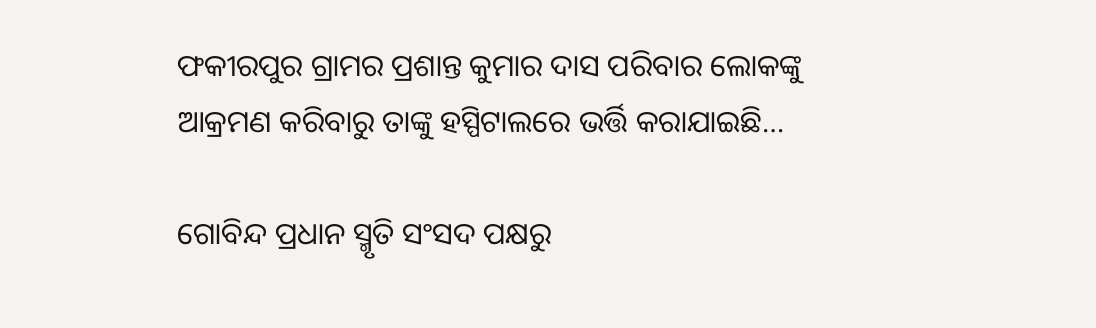ଫକୀରପୁର ଗ୍ରାମର ପ୍ରଶାନ୍ତ କୁମାର ଦାସ ପରିବାର ଲୋକଙ୍କୁ ଆକ୍ରମଣ କରିବାରୁ ତାଙ୍କୁ ହସ୍ପିଟାଲରେ ଭର୍ତ୍ତି କରାଯାଇଛି…

ଗୋବିନ୍ଦ ପ୍ରଧାନ ସ୍ମୃତି ସଂସଦ ପକ୍ଷରୁ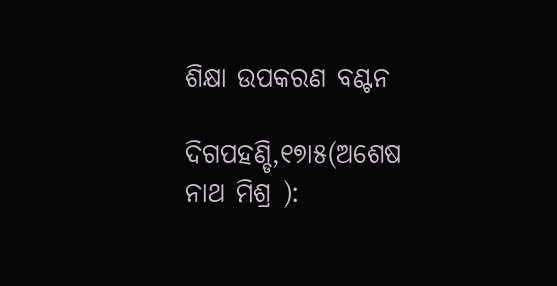ଶିକ୍ଷା ଉପକରଣ ବଣ୍ଟନ

ଦିଗପହଣ୍ଡି,୧୭ା୫(ଅଶେଷ ନାଥ ମିଶ୍ର ):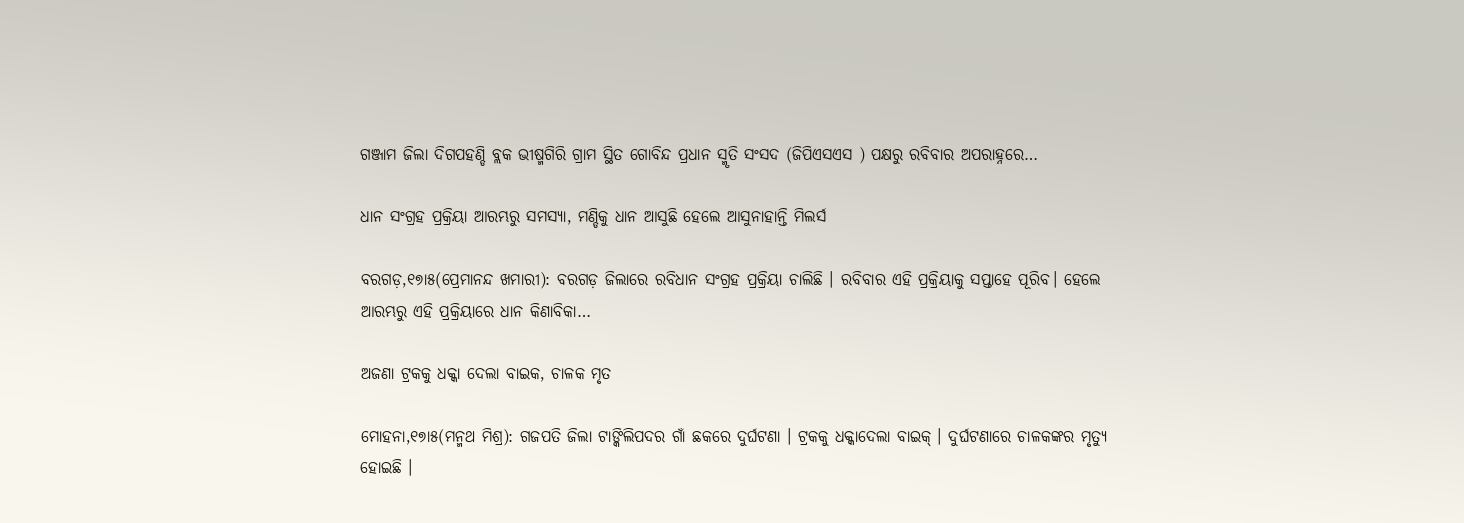ଗଞ୍ଜାମ ଜିଲା ଦିଗପହଣ୍ଡି ବ୍ଲକ ଭୀଷ୍ମଗିରି ଗ୍ରାମ ସ୍ଥିତ ଗୋବିନ୍ଦ ପ୍ରଧାନ ସ୍ମୃତି ସଂସଦ (ଜିପିଏସଏସ ) ପକ୍ଷରୁ ରବିବାର ଅପରାହ୍ନରେ…

ଧାନ ସଂଗ୍ରହ ପ୍ରକ୍ରିୟା ଆରମ୍ଭରୁ ସମସ୍ୟା, ମଣ୍ଡିକୁ ଧାନ ଆସୁଛି ହେଲେ ଆସୁନାହାନ୍ତି ମିଲର୍ସ

ବରଗଡ଼,୧୭ା୫(ପ୍ରେମାନନ୍ଦ ଖମାରୀ): ବରଗଡ଼ ଜିଲାରେ ରବିଧାନ ସଂଗ୍ରହ ପ୍ରକ୍ରିୟା ଚାଲିଛି । ରବିବାର ଏହି ପ୍ରକ୍ରିୟାକୁ ସପ୍ତାହେ ପୂରିବ। ହେଲେ ଆରମ୍ଭରୁ ଏହି ପ୍ରକ୍ରିୟାରେ ଧାନ କିଣାବିକା…

ଅଜଣା ଟ୍ରକକୁ ଧକ୍କା ଦେଲା ବାଇକ, ଚାଳକ ମୃତ

ମୋହନା,୧୭ା୫(ମନ୍ମଥ ମିଶ୍ର): ଗଜପତି ଜିଲା ଟାଙ୍କିଲିପଦର ଗାଁ ଛକରେ ଦୁର୍ଘଟଣା । ଟ୍ରକକୁ ଧକ୍କାଦେଲା ବାଇକ୍ । ଦୁର୍ଘଟଣାରେ ଚାଳକଙ୍କର ମୃତ୍ୟୁ ହୋଇଛି ।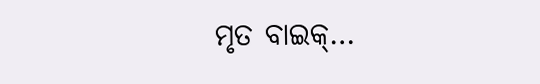ମୃତ ବାଇକ୍…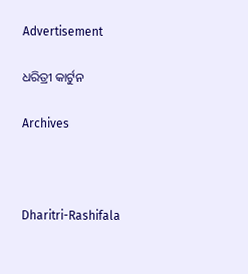Advertisement

ଧରିତ୍ରୀ କାର୍ଟୁନ

Archives



Dharitri-Rashifala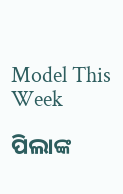Model This Week

ପିଲାଙ୍କ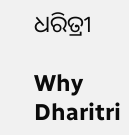ଧରିତ୍ରୀ

Why Dharitri